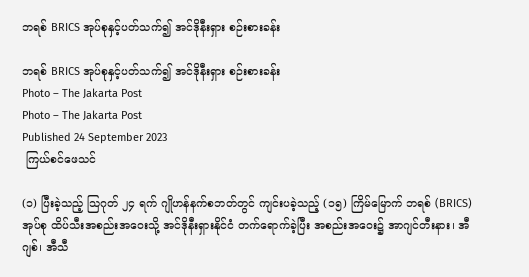ဘရစ် BRICS အုပ်စုနှင့်ပတ်သက်၍ အင်ဒိုနီးရှား စဉ်းစားခန်း

ဘရစ် BRICS အုပ်စုနှင့်ပတ်သက်၍ အင်ဒိုနီးရှား စဉ်းစားခန်း
Photo – The Jakarta Post
Photo – The Jakarta Post
Published 24 September 2023
 ကြယ်စင်ဖေသင်

(၁) ပြီးခဲ့သည့် သြဂုတ် ၂၄ ရက် ဂျိုဟန်နက်စဘတ်တွင် ကျင်းပခဲ့သည့် (၁၅) ကြိမ်မြောက် ဘရစ် (BRICS) အုပ်စု ထိပ်သီးအစည်းအဝေးသို့ အင်ဒိုနီးရှားနိုင်ငံ တက်ရောက်ခဲ့ပြီး အစည်းအဝေး၌ အာဂျင်တီးနား၊ အီဂျစ်၊ အီသီ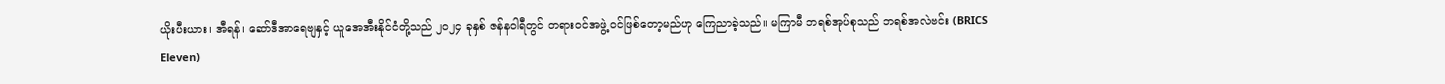ယိုးပီးယား၊ အီရန်၊ ဆော်ဒီအာရေဗျနှင့် ယူအေအီးနိုင်ငံတို့သည် ၂၀၂၄ ခုနှစ် ဇန်နဝါရီတွင် တရားဝင်အဖွဲ့ ဝင်ဖြစ်တော့မည်ဟု ကြေညာခဲ့သည်။ မကြာမီ ဘရစ်အုပ်စုသည် ဘရစ်အလဲဗင်း (BRICS Eleven)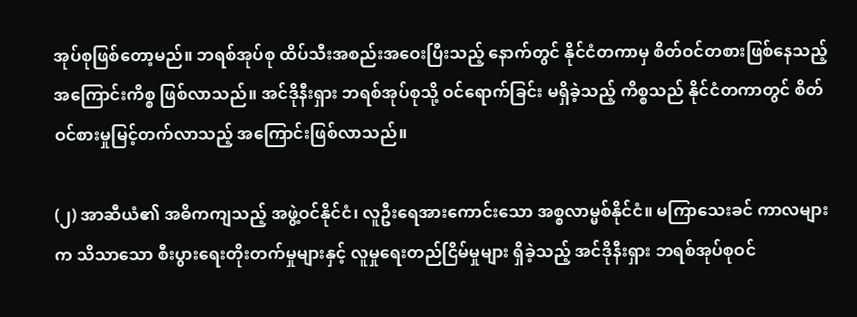အုပ်စုဖြစ်တော့မည်။ ဘရစ်အုပ်စု ထိပ်သီးအစည်းအဝေးပြီးသည့် နောက်တွင် နိုင်ငံတကာမှ စိတ်ဝင်တစားဖြစ်နေသည့် အကြောင်းကိစ္စ ဖြစ်လာသည်။ အင်ဒိုနီးရှား ဘရစ်အုပ်စုသို့ ဝင်ရောက်ခြင်း မရှိခဲ့သည့် ကိစ္စသည် နိုင်ငံတကာတွင် စိတ်ဝင်စားမှုမြင့်တက်လာသည့် အကြောင်းဖြစ်လာသည်။

(၂) အာဆီယံ၏ အဓိကကျသည့် အဖွဲ့ဝင်နိုင်ငံ၊ လူဦးရေအားကောင်းသော အစ္စလာမ္မစ်နိုင်ငံ။ မကြာသေးခင် ကာလများက သိသာသော စီးပွားရေးတိုးတက်မှုများနှင့် လူမှုရေးတည်ငြိမ်မှုများ ရှိခဲ့သည့် အင်ဒိုနီးရှား ဘရစ်အုပ်စုဝင်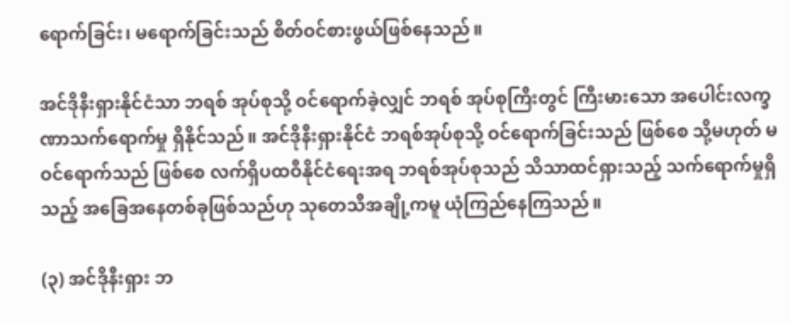ရောက်ခြင်း၊ မရောက်ခြင်းသည် စိတ်ဝင်စားဖွယ်ဖြစ်နေသည်။

အင်ဒိုနီးရှားနိုင်ငံသာ ဘရစ် အုပ်စုသို့ ဝင်ရောက်ခဲ့လျှင် ဘရစ် အုပ်စုကြီးတွင် ကြီးမားသော အပေါင်းလက္ခဏာသက်ရောက်မှု ရှိနိုင်သည်။ အင်ဒိုနီးရှားနိုင်ငံ ဘရစ်အုပ်စုသို့ ဝင်ရောက်ခြင်းသည် ဖြစ်စေ သို့မဟုတ် မဝင်ရောက်သည် ဖြစ်စေ လက်ရှိပထဝီနိုင်ငံရေးအရ ဘရစ်အုပ်စုသည် သိသာထင်ရှားသည့် သက်ရောက်မှုရှိသည့် အခြေအနေတစ်ခုဖြစ်သည်ဟု သုတေသီအချို့ကမူ ယုံကြည်နေကြသည်။

(၃) အင်ဒိုနီးရှား ဘ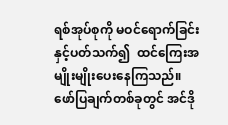ရစ်အုပ်စုကို မဝင်ရောက်ခြင်းနှင့်ပတ်သက်၍  ထင်ကြေးအမျိုးမျိုးပေးနေကြသည်။ ဖော်ပြချက်တစ်ခုတွင် အင်ဒို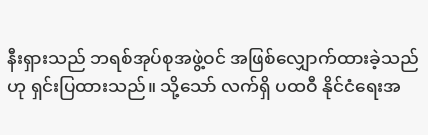နီးရှားသည် ဘရစ်အုပ်စုအဖွဲ့ဝင် အဖြစ်လျှောက်ထားခဲ့သည်ဟု ရှင်းပြထားသည်။ သို့သော် လက်ရှိ ပထဝီ နိုင်ငံရေးအ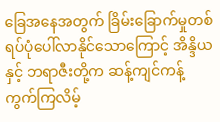ခြေအနေအတွက် ခြိမ်းခြောက်မှုတစ်ရပ်ပုံပေါ်လာနိုင်သောကြောင့် အိန္ဒိယနှင့် ဘရာဇီးတို့က ဆန့်ကျင်ကန့်ကွက်ကြလိမ့်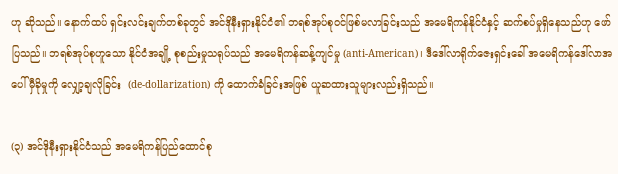ဟု ဆိုသည်။ နောက်ထပ် ရှင်းလင်းချက်တစ်ခုတွင် အင်ဒိုနီးရှားနိုင်ငံ၏ ဘရစ်အုပ်စုဝင်ဖြစ်မလာခြင်းသည် အမေရိကန်နိုင်ငံနှင့် ဆက်စပ်မှုရှိနေသည်ဟု ဖော်ပြသည်။ ဘရစ်အုပ်စုဟူသော နိုင်ငံအချို့ စုစည်းမှုသရုပ်သည် အမေရိကန်ဆန့်ကျင်မှု (anti-American)၊ ဒီဒေါ်လာရိုက်ဇေးရှင်းခေါ် အမေရိကန်ဒေါ်လာအပေါ် မှီခိုမှုကို လျှော့ချလိုခြင်း  (de-dollarization) ကို ထောက်ခံခြင်းအဖြစ် ယူဆထားသူများလည်းရှိသည်။

(၃) အင်ဒိုနီးရှားနိုင်ငံသည် အမေရိကန်ပြည်ထောင်စု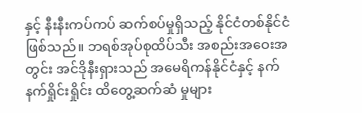နှင့် နီးနီးကပ်ကပ် ဆက်စပ်မှုရှိသည့် နိုင်ငံတစ်နိုင်ငံဖြစ်သည်။ ဘရစ်အုပ်စုထိပ်သီး အစည်းအဝေးအတွင်း အင်ဒိုနီးရှားသည် အမေရိကန်နိုင်ငံနှင့် နက်နက်ရှိုင်းရှိုင်း ထိတွေ့ဆက်ဆံ မှုများ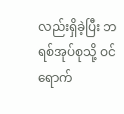လည်းရှိခဲ့ပြီး ဘရစ်အုပ်စုသို့ ဝင်ရောက်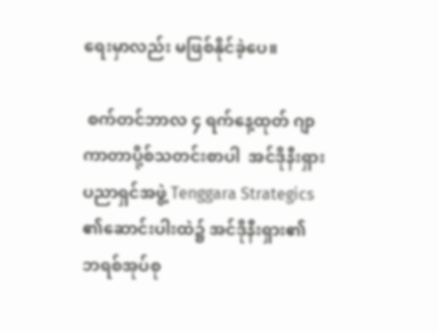ရေးမှာလည်း မဖြစ်နိုင်ခဲ့ပေ။

 စက်တင်ဘာလ ၄ ရက်နေ့ထုတ် ဂျာကာတာပို့စ်သတင်းစာပါ  အင်ဒိုနီးရှားပညာရှင်အဖွဲ့ Tenggara Strategics ၏ဆောင်းပါးထဲ၌ အင်ဒိုနီးရှား၏ ဘရစ်အုပ်စု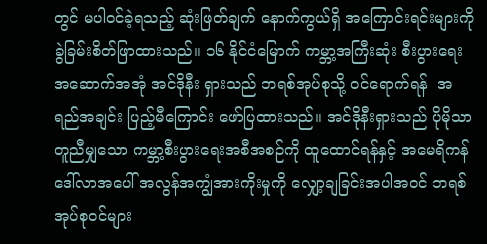တွင် မပါဝင်ခဲ့ရသည့် ဆုံးဖြတ်ချက် နောက်ကွယ်ရှိ အကြောင်းရင်းများကို ခွဲခြမ်းစိတ်ဖြာထားသည်။ ၁၆ နိုင်ငံမြောက် ကမ္ဘာ့အကြီးဆုံး စီးပွားရေးအဆောက်အအုံ အင်ဒိုနီး ရှားသည် ဘရစ်အုပ်စုသို့ ဝင်ရောက်ရန်  အရည်အချင်း ပြည့်မီကြောင်း ဖော်ပြထားသည်။ အင်ဒိုနီးရှားသည် ပိုမိုသာတူညီမျှသော ကမ္ဘာ့စီးပွားရေးအစီအစဉ်ကို ထူထောင်ရန်နှင့် အမေရိကန်ဒေါ်လာအပေါ် အလွန်အကျွံအားကိုးမှုကို လျှော့ချခြင်းအပါအဝင် ဘရစ်အုပ်စုဝင်များ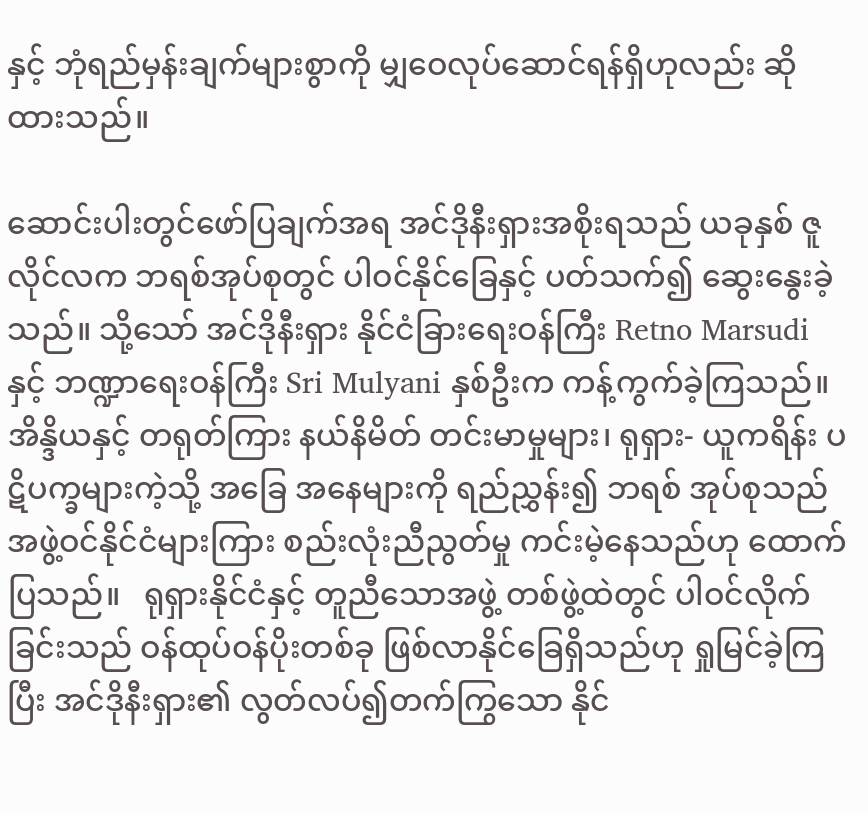နှင့် ဘုံရည်မှန်းချက်များစွာကို မျှဝေလုပ်ဆောင်ရန်ရှိဟုလည်း ဆိုထားသည်။

ဆောင်းပါးတွင်ဖော်ပြချက်အရ အင်ဒိုနီးရှားအစိုးရသည် ယခုနှစ် ဇူလိုင်လက ဘရစ်အုပ်စုတွင် ပါဝင်နိုင်ခြေနှင့် ပတ်သက်၍ ဆွေးနွေးခဲ့သည်။ သို့သော် အင်ဒိုနီးရှား နိုင်ငံခြားရေးဝန်ကြီး Retno Marsudi နှင့် ဘဏ္ဍာရေးဝန်ကြီး Sri Mulyani နှစ်ဦးက ကန့်ကွက်ခဲ့ကြသည်။ အိန္ဒိယနှင့် တရုတ်ကြား နယ်နိမိတ် တင်းမာမှုများ၊ ရုရှား- ယူကရိန်း ပဋိပက္ခများကဲ့သို့ အခြေ အနေများကို ရည်ညွှန်း၍ ဘရစ် အုပ်စုသည်  အဖွဲ့ဝင်နိုင်ငံများကြား စည်းလုံးညီညွတ်မှု ကင်းမဲ့နေသည်ဟု ထောက်ပြသည်။   ရုရှားနိုင်ငံနှင့် တူညီသောအဖွဲ့ တစ်ဖွဲ့ထဲတွင် ပါဝင်လိုက်ခြင်းသည် ဝန်ထုပ်ဝန်ပိုးတစ်ခု ဖြစ်လာနိုင်ခြေရှိသည်ဟု ရှုမြင်ခဲ့ကြပြီး အင်ဒိုနီးရှား၏ လွတ်လပ်၍တက်ကြွသော နိုင်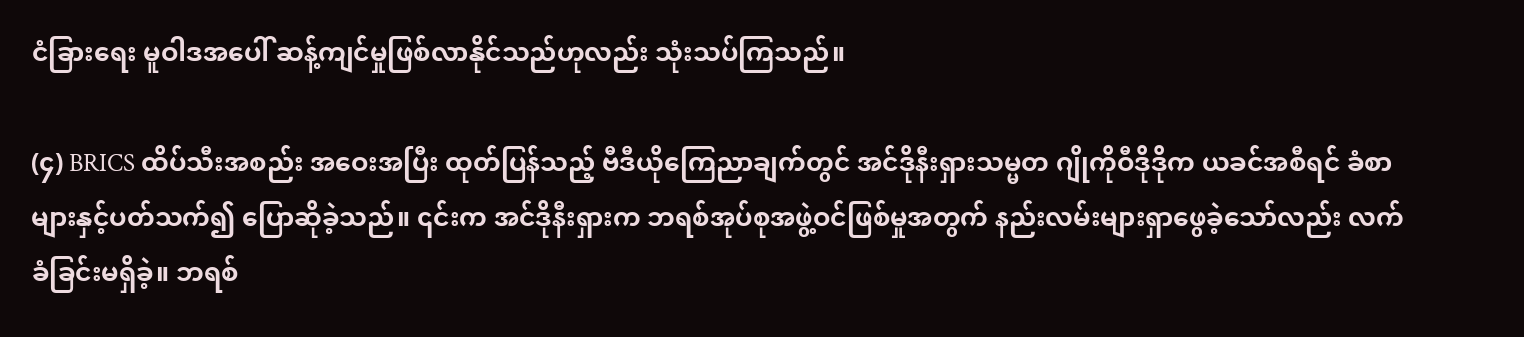ငံခြားရေး မူဝါဒအပေါ် ဆန့်ကျင်မှုဖြစ်လာနိုင်သည်ဟုလည်း သုံးသပ်ကြသည်။

(၄) BRICS ထိပ်သီးအစည်း အဝေးအပြီး ထုတ်ပြန်သည့် ဗီဒီယိုကြေညာချက်တွင် အင်ဒိုနီးရှားသမ္မတ ဂျိုကိုဝီဒိုဒိုက ယခင်အစီရင် ခံစာများနှင့်ပတ်သက်၍ ပြောဆိုခဲ့သည်။ ၎င်းက အင်ဒိုနီးရှားက ဘရစ်အုပ်စုအဖွဲ့ဝင်ဖြစ်မှုအတွက် နည်းလမ်းများရှာဖွေခဲ့သော်လည်း လက်ခံခြင်းမရှိခဲ့။ ဘရစ်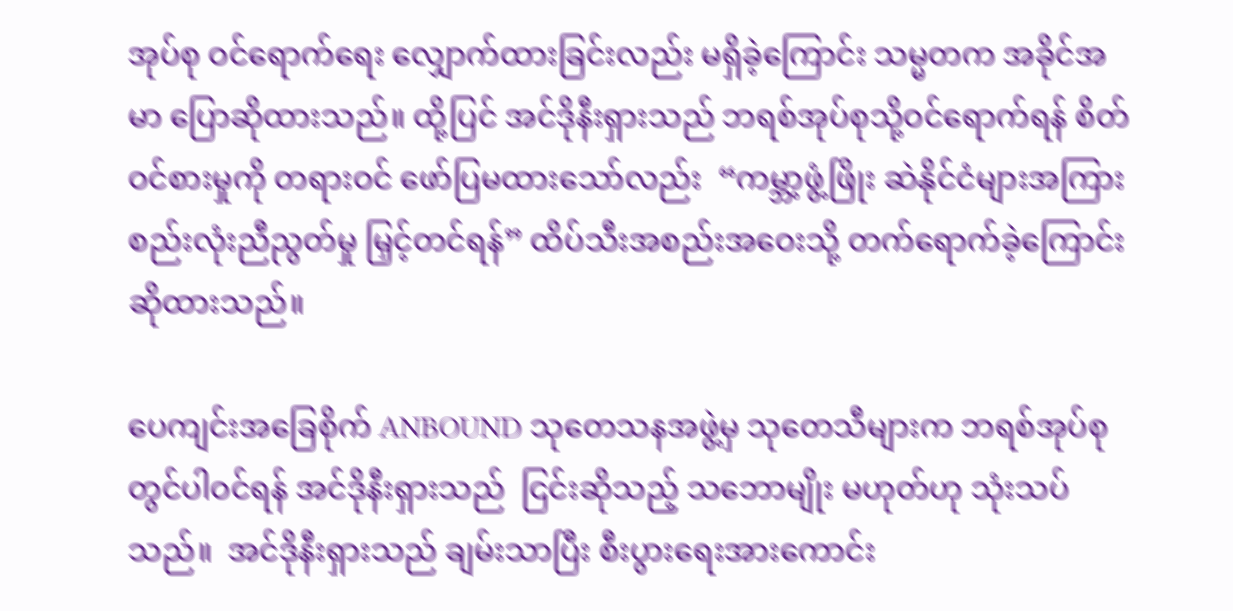အုပ်စု ဝင်ရောက်ရေး လျှောက်ထားခြင်းလည်း မရှိခဲ့ကြောင်း သမ္မတက အခိုင်အမာ ပြောဆိုထားသည်။ ထို့ပြင် အင်ဒိုနီးရှားသည် ဘရစ်အုပ်စုသို့ဝင်ရောက်ရန် စိတ်ဝင်စားမှုကို တရားဝင် ဖော်ပြမထားသော်လည်း  “ကမ္ဘာ့ဖွံ့ဖြိုး ဆဲနိုင်ငံများအကြား စည်းလုံးညီညွတ်မှု မြှင့်တင်ရန်” ထိပ်သီးအစည်းအဝေးသို့ တက်ရောက်ခဲ့ကြောင်း ဆိုထားသည်။

ပေကျင်းအခြေစိုက် ANBOUND သုတေသနအဖွဲ့မှ သုတေသီများက ဘရစ်အုပ်စုတွင်ပါဝင်ရန် အင်ဒိုနီးရှားသည်  ငြင်းဆိုသည့် သဘောမျိုး မဟုတ်ဟု သုံးသပ်သည်။  အင်ဒိုနီးရှားသည် ချမ်းသာပြီး စီးပွားရေးအားကောင်း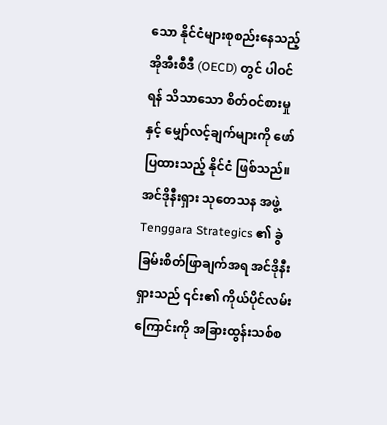သော နိုင်ငံများစုစည်းနေသည့်  အိုအီးစီဒီ (OECD) တွင် ပါဝင်ရန် သိသာသော စိတ်ဝင်စားမှုနှင့် မျှော်လင့်ချက်များကို ဖော်ပြထားသည့် နိုင်ငံ ဖြစ်သည်။ အင်ဒိုနီးရှား သုတေသန အဖွဲ့ Tenggara Strategics ၏ ခွဲ ခြမ်းစိတ်ဖြာချက်အရ အင်ဒိုနီးရှားသည် ၎င်း၏ ကိုယ်ပိုင်လမ်းကြောင်းကို အခြားထွန်းသစ်စ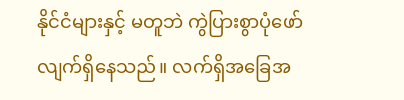နိုင်ငံများနှင့် မတူဘဲ ကွဲပြားစွာပုံဖော်လျက်ရှိနေသည်။ လက်ရှိအခြေအ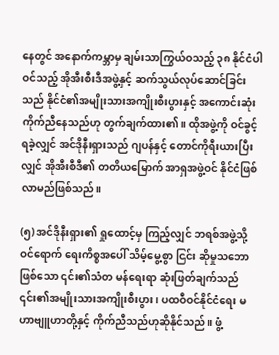နေတွင် အနောက်ကမ္ဘာမှ ချမ်းသာကြွယ်ဝသည့် ၃၈ နိုင်ငံပါဝင်သည့် အိုအီးစီးဒီအဖွဲ့နှင့် ဆက်သွယ်လုပ်ဆောင်ခြင်းသည် နိုင်ငံ၏အမျိုးသားအကျိုးစီးပွားနှင့် အကောင်းဆုံး ကိုက်ညီနေသည်ဟု တွက်ချက်ထား၏။ ထိုအဖွဲ့ကို ဝင်ခွင့်ရခဲ့လျှင် အင်ဒိုနီးရှားသည် ဂျပန်နှင့် တောင်ကိုရီးယားပြီးလျှင် အိုအီးစီဒီ၏ တတိယမြောက် အာရှအဖွဲ့ဝင် နိုင်ငံဖြစ်လာမည်ဖြစ်သည်။

(၅) အင်ဒိုနီးရှား၏ ရှုထောင့်မှ ကြည့်လျှင် ဘရစ်အဖွဲ့သို့ဝင်ရောက် ရေးကိစ္စအပေါ် သိမ့်မွေ့စွာ ငြင်း ဆိုမှုသဘောဖြစ်သော ၎င်း၏သံတ မန်ရေးရာ ဆုံးဖြတ်ချက်သည် ၎င်း၏အမျိုးသားအကျိုးစီးပွား၊ ပထဝီဝင်နိုင်ငံရေး မဟာဗျူဟာတို့နှင့် ကိုက်ညီသည်ဟုဆိုနိုင်သည်။ ဖွံ့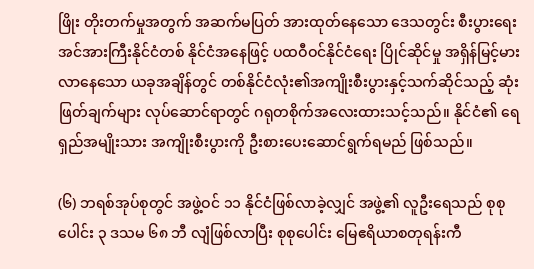ဖြိုး တိုးတက်မှုအတွက် အဆက်မပြတ် အားထုတ်နေသော ဒေသတွင်း စီးပွားရေး အင်အားကြီးနိုင်ငံတစ် နိုင်ငံအနေဖြင့် ပထဝီဝင်နိုင်ငံရေး ပြိုင်ဆိုင်မှု အရှိန်မြင့်မားလာနေသော ယခုအချိန်တွင် တစ်နိုင်ငံလုံး၏အကျိုးစီးပွားနှင့်သက်ဆိုင်သည့် ဆုံးဖြတ်ချက်များ လုပ်ဆောင်ရာတွင် ဂရုတစိုက်အလေးထားသင့်သည်။ နိုင်ငံ၏ ရေရှည်အမျိုးသား အကျိုးစီးပွားကို ဦးစားပေးဆောင်ရွက်ရမည် ဖြစ်သည်။

(၆) ဘရစ်အုပ်စုတွင် အဖွဲ့ဝင် ၁၁ နိုင်ငံဖြစ်လာခဲ့လျှင် အဖွဲ့၏ လူဦးရေသည် စုစုပေါင်း ၃ ဒသမ ၆၈ ဘီ လျံဖြစ်လာပြီး စုစုပေါင်း မြေဧရိယာစတုရန်းကီ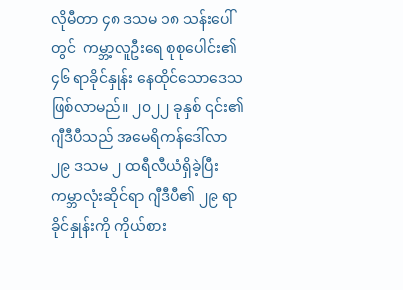လိုမီတာ ၄၈ ဒသမ ၁၈ သန်းပေါ်တွင်  ကမ္ဘာ့လူဦးရေ စုစုပေါင်း၏ ၄၆ ရာခိုင်နှုန်း နေထိုင်သောဒေသဖြစ်လာမည်။ ၂၀၂၂ ခုနှစ် ၎င်း၏ ဂျီဒီပီသည် အမေရိကန်ဒေါ်လာ ၂၉ ဒသမ ၂ ထရီလီယံရှိခဲ့ပြီး ကမ္ဘာလုံးဆိုင်ရာ ဂျီဒီပီ၏ ၂၉ ရာခိုင်နှုန်းကို ကိုယ်စား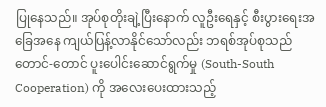ပြုနေသည်။ အုပ်စုတိုးချဲ့ပြီးနောက် လူဦးရေနှင့် စီးပွားရေးအခြေအနေ ကျယ်ပြန့်လာနိုင်သော်လည်း ဘရစ်အုပ်စုသည်  တောင်-တောင် ပူးပေါင်းဆောင်ရွက်မှု (South-South Cooperation) ကို အလေးပေးထားသည့်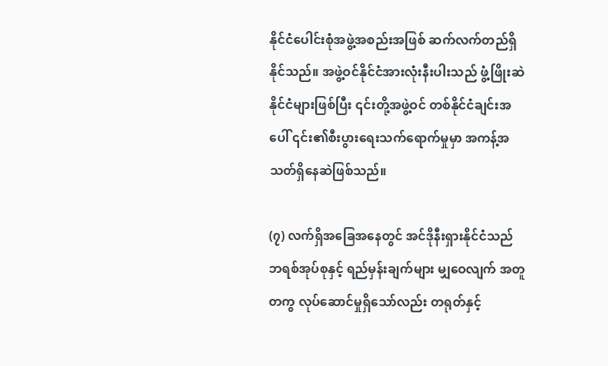နိုင်ငံပေါင်းစုံအဖွဲ့အစည်းအဖြစ် ဆက်လက်တည်ရှိနိုင်သည်။ အဖွဲ့ဝင်နိုင်ငံအားလုံးနီးပါးသည် ဖွံ့ဖြိုးဆဲနိုင်ငံများဖြစ်ပြီး ၎င်းတို့အဖွဲ့ဝင် တစ်နိုင်ငံချင်းအပေါ် ၎င်း၏စီးပွားရေးသက်ရောက်မှုမှာ အကန့်အသတ်ရှိနေဆဲဖြစ်သည်။

(၇) လက်ရှိအခြေအနေတွင် အင်ဒိုနီးရှားနိုင်ငံသည် ဘရစ်အုပ်စုနှင့် ရည်မှန်းချက်များ မျှဝေလျက် အတူတကွ လုပ်ဆောင်မှုရှိသော်လည်း တရုတ်နှင့်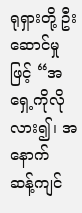ရုရှားတို့ ဦးဆောင်မှုဖြင့် “အရှေ့ကိုလိုလား၍၊ အနောက် ဆန့်ကျင်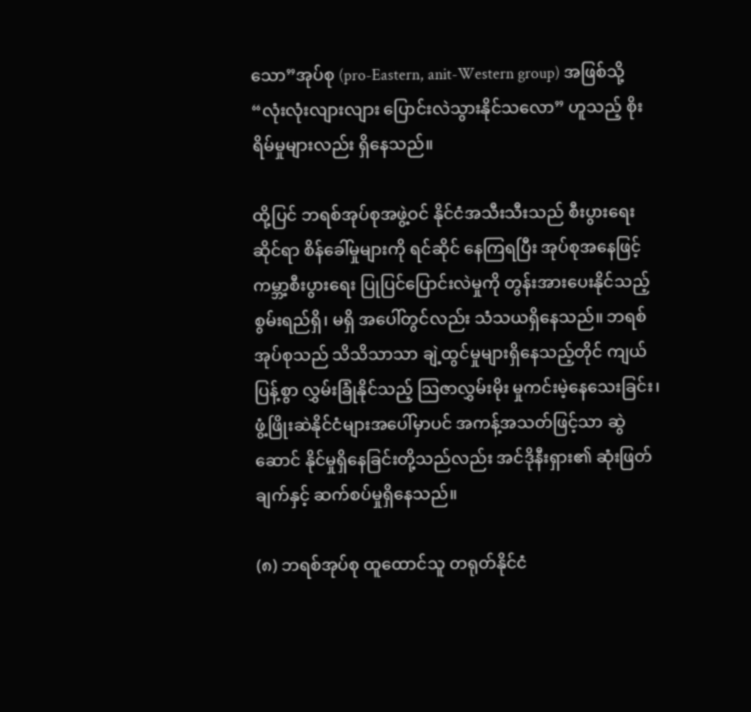သော”အုပ်စု (pro-Eastern, anit-Western group) အဖြစ်သို့ “လုံးလုံးလျားလျား ပြောင်းလဲသွားနိုင်သလော” ဟူသည့် စိုးရိမ်မှုများလည်း ရှိနေသည်။

ထို့ပြင် ဘရစ်အုပ်စုအဖွဲ့ဝင် နိုင်ငံအသီးသီးသည် စီးပွားရေးဆိုင်ရာ စိန်ခေါ်မှုများကို ရင်ဆိုင် နေကြရပြီး အုပ်စုအနေဖြင့် ကမ္ဘာ့စီးပွားရေး ပြုပြင်ပြောင်းလဲမှုကို တွန်းအားပေးနိုင်သည့်စွမ်းရည်ရှိ၊ မရှိ အပေါ်တွင်လည်း သံသယရှိနေသည်။ ဘရစ်အုပ်စုသည် သိသိသာသာ ချဲ့ထွင်မှုများရှိနေသည့်တိုင် ကျယ်ပြန့်စွာ လွှမ်းခြုံနိုင်သည့် သြဇာလွှမ်းမိုး မှုကင်းမဲ့နေသေးခြင်း၊ ဖွံ့ဖြိုးဆဲနိုင်ငံများအပေါ်မှာပင် အကန့်အသတ်ဖြင့်သာ ဆွဲဆောင် နိုင်မှုရှိနေခြင်းတို့သည်လည်း အင်ဒိုနီးရှား၏ ဆုံးဖြတ်ချက်နှင့် ဆက်စပ်မှုရှိနေသည်။

(၈) ဘရစ်အုပ်စု ထူထောင်သူ တရုတ်နိုင်ငံ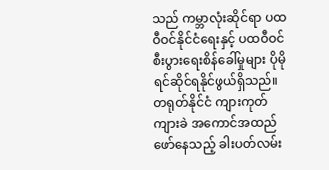သည် ကမ္ဘာလုံးဆိုင်ရာ ပထဝီဝင်နိုင်ငံရေးနှင့် ပထဝီဝင် စီးပွားရေးစိန်ခေါ်မှုများ ပိုမိုရင်ဆိုင်ရနိုင်ဖွယ်ရှိသည်။ တရုတ်နိုင်ငံ ကျားကုတ်ကျားခဲ အကောင်အထည်ဖော်နေသည့် ခါးပတ်လမ်း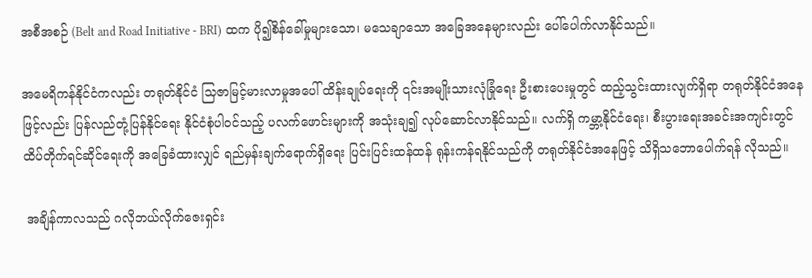အစီအစဉ် (Belt and Road Initiative - BRI) ထက ပို၍စိန်ခေါ်မှုများသော၊ မသေချာသော အခြေအနေများလည်း ပေါ်ပေါက်လာနိုင်သည်။

အမေရိကန်နိုင်ငံကလည်း တရုတ်နိုင်ငံ သြဇာမြင့်မားလာမှုအပေါ် ထိန်းချုပ်ရေးကို ၎င်းအမျိုးသားလုံခြုံရေး ဦးစားပေးမှုတွင် ထည့်သွင်းထားလျက်ရှိရာ တရုတ်နိုင်ငံအနေဖြင့်လည်း ပြန်လည်တုံ့ပြန်နိုင်ရေး နိုင်ငံစုံပါဝင်သည့် ပလက်ဖောင်းများကို အသုံးချ၍ လုပ်ဆောင်လာနိုင်သည်။ လက်ရှိ ကမ္ဘာ့နိုင်ငံရေး၊ စီးပွားရေးအခင်းအကျင်းတွင် ထိပ်တိုက်ရင်ဆိုင်ရေးကို အခြေခံထားလျှင် ရည်မှန်းချက်ရောက်ရှိရေး ပြင်းပြင်းထန်ထန် ရုန်းကန်ရနိုင်သည်ကို တရုတ်နိုင်ငံအနေဖြင့် သိရှိသဘောပေါက်ရန် လိုသည်။

 အချိန်ကာလသည် ဂလိုဘယ်လိုက်ဇေးရှင်း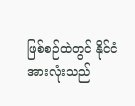ဖြစ်စဉ်ထဲတွင် နိုင်ငံအားလုံးသည်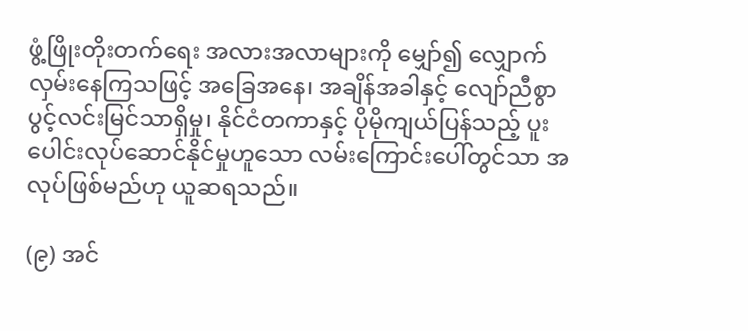ဖွံ့ဖြိုးတိုးတက်ရေး အလားအလာများကို မျှော်၍ လျှောက်လှမ်းနေကြသဖြင့် အခြေအနေ၊ အချိန်အခါနှင့် လျော်ညီစွာ ပွင့်လင်းမြင်သာရှိမှု၊ နိုင်ငံတကာနှင့် ပိုမိုကျယ်ပြန်သည့် ပူးပေါင်းလုပ်ဆောင်နိုင်မှုဟူသော လမ်းကြောင်းပေါ်တွင်သာ အလုပ်ဖြစ်မည်ဟု ယူဆရသည်။

(၉) အင်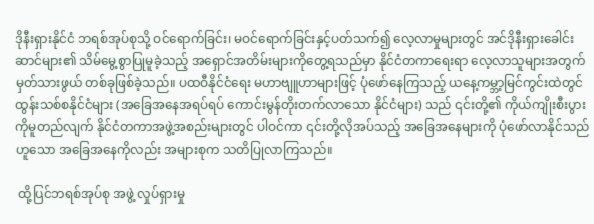ဒိုနီးရှားနိုင်ငံ ဘရစ်အုပ်စုသို့ ဝင်ရောက်ခြင်း၊ မဝင်ရောက်ခြင်းနှင့်ပတ်သက်၍ လေ့လာမှုများတွင် အင်ဒိုနီးရှားခေါင်း ဆာင်များ၏ သိမ်မွေ့စွာပြုမူခဲ့သည့် အရှောင်အတိမ်းများကိုတွေ့ရသည်မှာ နိုင်ငံတကာရေးရာ လေ့လာသူများအတွက် မှတ်သားဖွယ် တစ်ခုဖြစ်ခဲ့သည်။ ပထဝီနိုင်ငံရေး မဟာဗျူဟာများဖြင့် ပုံဖော်နေကြသည့် ယနေ့ကမ္ဘာ့မြင်ကွင်းထဲတွင်  ထွန်းသစ်စနိုင်ငံများ (အခြေအနေအရပ်ရပ် ကောင်းမွန်တိုးတက်လာသော နိုင်ငံများ) သည် ၎င်းတို့၏ ကိုယ်ကျိုးစီးပွားကိုမူတည်လျက် နိုင်ငံတကာအဖွဲ့အစည်းများတွင် ပါဝင်ကာ ၎င်းတို့လိုအပ်သည့် အခြေအနေများကို ပုံဖော်လာနိုင်သည်ဟူသော အခြေအနေကိုလည်း အများစုက သတိပြုလာကြသည်။

 ထို့ပြင်ဘရစ်အုပ်စု အဖွဲ့ လှုပ်ရှားမှု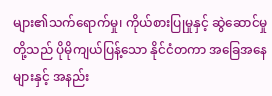များ၏သက်ရောက်မှု၊ ကိုယ်စားပြုမှုနှင့် ဆွဲဆောင်မှုတို့သည် ပိုမိုကျယ်ပြန့်သော နိုင်ငံတကာ အခြေအနေများနှင့် အနည်း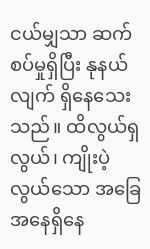ငယ်မျှသာ ဆက်စပ်မှုရှိပြီး နုနယ်လျက် ရှိနေသေးသည်။ ထိလွယ်ရှလွယ်၊ ကျိုးပဲ့လွယ်သော အခြေအနေရှိနေ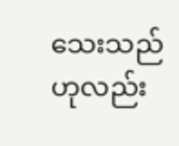သေးသည်ဟုလည်း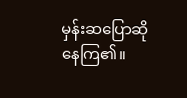မှန်းဆပြောဆိုနေကြ၏။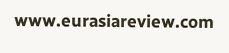www.eurasiareview.com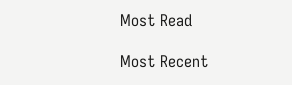Most Read

Most Recent